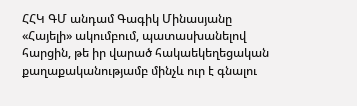ՀՀԿ ԳՄ անդամ Գագիկ Մինասյանը «Հայելի» ակումբում, պատասխանելով հարցին, թե իր վարած հակաեկեղեցական քաղաքականությամբ մինչև ուր է գնալու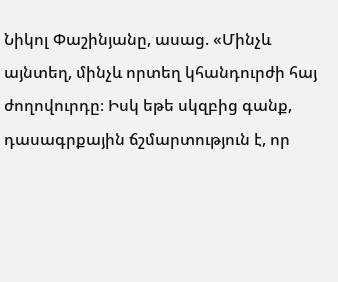Նիկոլ Փաշինյանը, ասաց. «Մինչև այնտեղ, մինչև որտեղ կհանդուրժի հայ ժողովուրդը։ Իսկ եթե սկզբից գանք, դասագրքային ճշմարտություն է, որ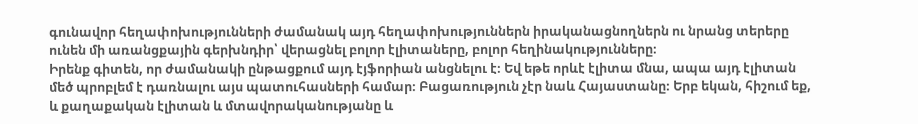գունավոր հեղափոխությունների ժամանակ այդ հեղափոխություններն իրականացնողներն ու նրանց տերերը ունեն մի առանցքային գերխնդիր՝ վերացնել բոլոր էլիտաները, բոլոր հեղինակությունները։
Իրենք գիտեն, որ ժամանակի ընթացքում այդ էյֆորիան անցնելու է։ Եվ եթե որևէ էլիտա մնա, ապա այդ էլիտան մեծ պրոբլեմ է դառնալու այս պատուհասների համար։ Բացառություն չէր նաև Հայաստանը։ Երբ եկան, հիշում եք, և քաղաքական էլիտան և մտավորականությանը և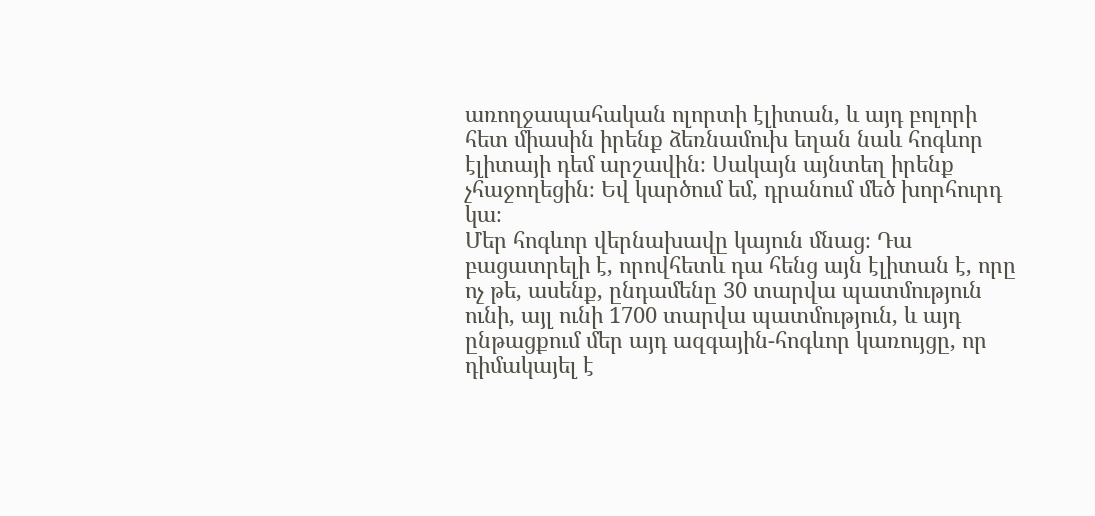առողջապահական ոլորտի էլիտան, և այդ բոլորի հետ միասին իրենք ձեռնամուխ եղան նաև հոգևոր էլիտայի դեմ արշավին։ Սակայն այնտեղ իրենք չհաջողեցին։ Եվ կարծում եմ, դրանում մեծ խորհուրդ կա։
Մեր հոգևոր վերնախավը կայուն մնաց։ Դա բացատրելի է, որովհետև դա հենց այն էլիտան է, որը ոչ թե, ասենք, ընդամենը 30 տարվա պատմություն ունի, այլ ունի 1700 տարվա պատմություն, և այդ ընթացքում մեր այդ ազգային-հոգևոր կառույցը, որ դիմակայել է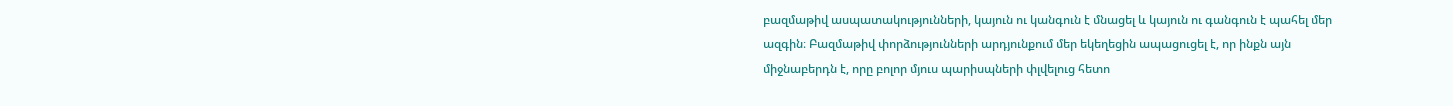բազմաթիվ ասպատակությունների, կայուն ու կանգուն է մնացել և կայուն ու գանգուն է պահել մեր ազգին։ Բազմաթիվ փորձությունների արդյունքում մեր եկեղեցին ապացուցել է, որ ինքն այն միջնաբերդն է, որը բոլոր մյուս պարիսպների փլվելուց հետո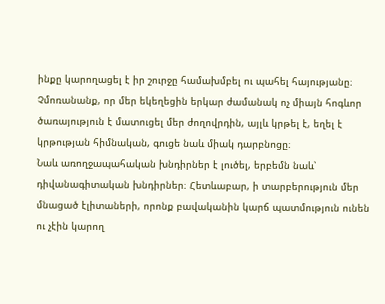ինքը կարողացել է իր շուրջը համախմբել ու պահել հայությանը։ Չմոռանանք, որ մեր եկեղեցին երկար ժամանակ ոչ միայն հոգևոր ծառայություն է մատուցել մեր ժողովրդին, այլև կրթել է, եղել է կրթության հիմնական, գուցե նաև միակ դարբնոցը։
Նաև առողջապահական խնդիրներ է լուծել, երբեմն նաև՝ դիվանագիտական խնդիրներ։ Հետևաբար, ի տարբերություն մեր մնացած էլիտաների, որոնք բավականին կարճ պատմություն ունեն ու չէին կարող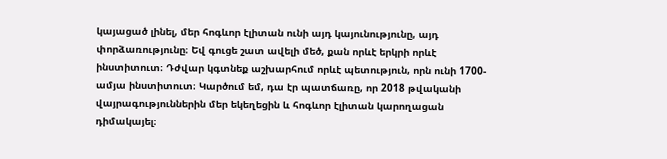կայացած լինել, մեր հոգևոր էլիտան ունի այդ կայունությունը, այդ փորձառությունը։ Եվ գուցե շատ ավելի մեծ, քան որևէ երկրի որևէ ինստիտուտ։ Դժվար կգտնեք աշխարհում որևէ պետություն, որն ունի 1700-ամյա ինստիտուտ։ Կարծում եմ, դա էր պատճառը, որ 2018 թվականի վայրագություններին մեր եկեղեցին և հոգևոր էլիտան կարողացան դիմակայել։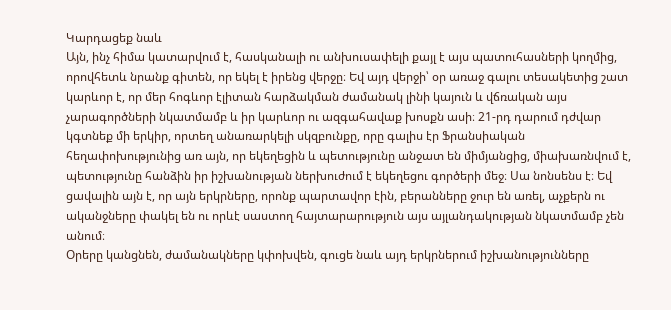Կարդացեք նաև
Այն, ինչ հիմա կատարվում է, հասկանալի ու անխուսափելի քայլ է այս պատուհասների կողմից, որովհետև նրանք գիտեն, որ եկել է իրենց վերջը։ Եվ այդ վերջի՝ օր առաջ գալու տեսակետից շատ կարևոր է, որ մեր հոգևոր էլիտան հարձակման ժամանակ լինի կայուն և վճռական այս չարագործների նկատմամբ և իր կարևոր ու ազգահավաք խոսքն ասի։ 21-րդ դարում դժվար կգտնեք մի երկիր, որտեղ անառարկելի սկզբունքը, որը գալիս էր Ֆրանսիական հեղափոխությունից առ այն, որ եկեղեցին և պետությունը անջատ են միմյանցից, միախառնվում է, պետությունը հանձին իր իշխանության ներխուժում է եկեղեցու գործերի մեջ։ Սա նոնսենս է։ Եվ ցավալին այն է, որ այն երկրները, որոնք պարտավոր էին, բերանները ջուր են առել, աչքերն ու ականջները փակել են ու որևէ սաստող հայտարարություն այս այլանդակության նկատմամբ չեն անում։
Օրերը կանցնեն, ժամանակները կփոխվեն, գուցե նաև այդ երկրներում իշխանությունները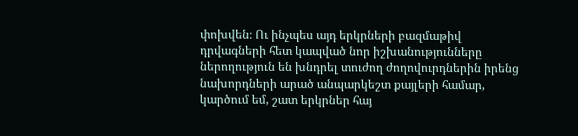փոխվեն։ Ու ինչպես այդ երկրների բազմաթիվ դրվագների հետ կապված նոր իշխանությունները ներողություն են խնդրել տուժող ժողովուրդներին իրենց նախորդների արած անպարկեշտ քայլերի համար, կարծում եմ, շատ երկրներ հայ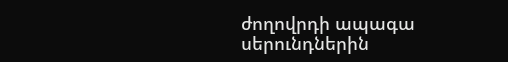ժողովրդի ապագա սերունդներին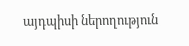այդպիսի ներողություն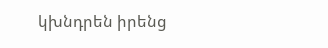կխնդրեն իրենց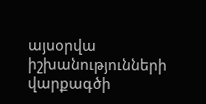այսօրվա իշխանությունների վարքագծի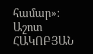համար»։
Աշոտ ՀԱԿՈԲՅԱՆ